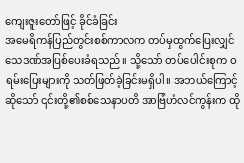ကျေးဇူးတော်ဖြင့် ခိုင်ခံခြင်း
အမေရိကန်ပြည်တွင်းစစ်ကာလက တပ်မှထွက်ပြေးလျှင် သေဒဏ်အပြစ်ပေးခံရသည်။ သို့သော် တပ်ပေါင်းစုက ဝရမ်းပြေးများကို သတ်ဖြတ်ခဲ့ခြင်းမရှိပါ။ အဘယ်ကြောင့်ဆိုသော် ၎င်းတို့၏စစ်သေနာပတိ အာဗြံဟံလင်ကွန်းက ထို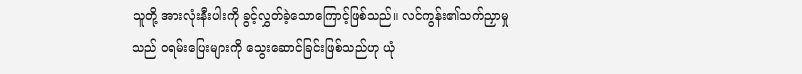သူတို့ အားလုံးနီးပါးကို ခွင့်လွှတ်ခဲ့သောကြောင့်ဖြစ်သည်။ လင်ကွန်း၏သက်ညှာမှုသည် ဝရမ်းပြေးများကို သွေးဆောင်ခြင်းဖြစ်သည်ဟု ယုံ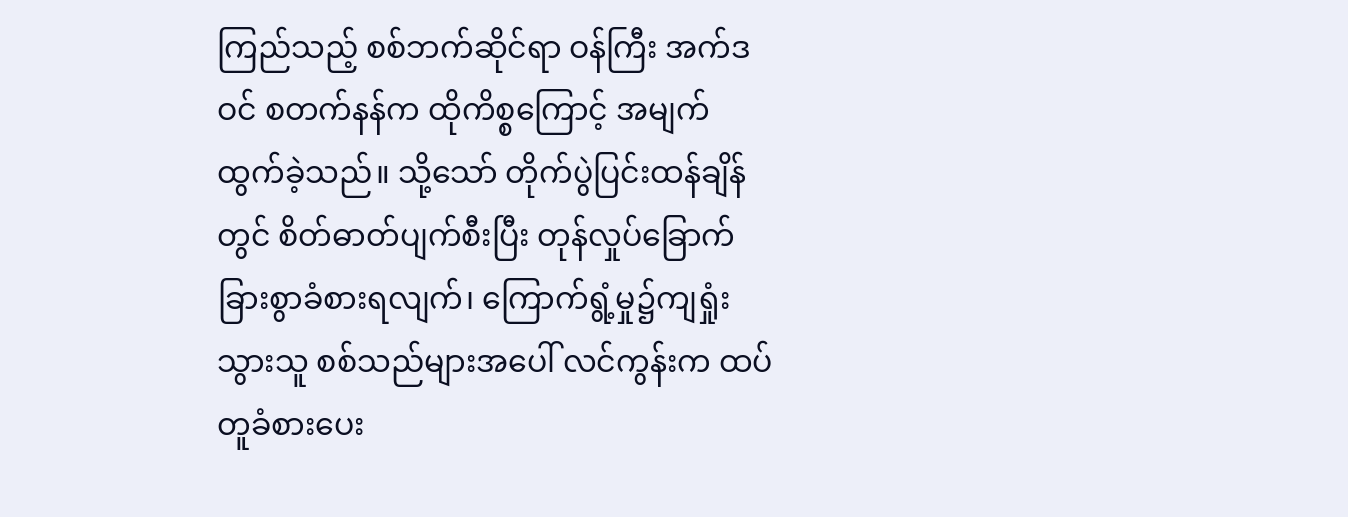ကြည်သည့် စစ်ဘက်ဆိုင်ရာ ဝန်ကြီး အက်ဒဝင် စတက်နန်က ထိုကိစ္စကြောင့် အမျက်ထွက်ခဲ့သည်။ သို့သော် တိုက်ပွဲပြင်းထန်ချိန်တွင် စိတ်ဓာတ်ပျက်စီးပြီး တုန်လှုပ်ခြောက်ခြားစွာခံစားရလျက်၊ ကြောက်ရွံ့မှု၌ကျရှုံးသွားသူ စစ်သည်များအပေါ် လင်ကွန်းက ထပ်တူခံစားပေး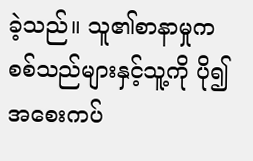ခဲ့သည်။ သူ၏စာနာမှုက စစ်သည်များနှင့်သူ့ကို ပို၍အစေးကပ်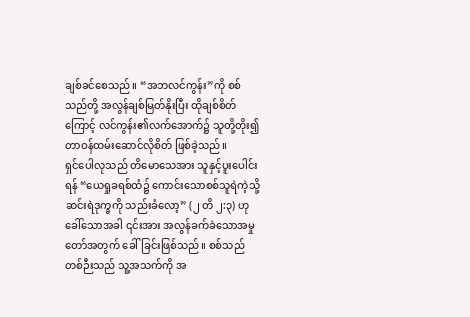ချစ်ခင်စေသည်။ “အဘလင်ကွန်း”ကို စစ်သည်တို့ အလွန်ချစ်မြတ်နိုးပြီး ထိုချစ်စိတ်ကြောင့် လင်ကွန်း၏လက်အောက်၌ သူတို့တိုး၍တာဝန်ထမ်းဆောင်လိုစိတ် ဖြစ်ခဲ့သည်။
ရှင်ပေါလုသည် တိမောသေအား သူနှင့်ပူးပေါင်းရန် “ယေရှုခရစ်ထံ၌ ကောင်းသောစစ်သူရဲကဲ့သို့ ဆင်းရဲဒုက္ခကို သည်းခံလော့” (၂ တိ ၂:၃) ဟုခေါ်သောအခါ ၎င်းအား အလွန်ခက်ခဲသောအမှုတော်အတွက် ခေါ်ခြင်းဖြစ်သည်။ စစ်သည်တစ်ဉီးသည် သူ့အသက်ကို အ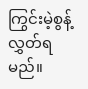ကြွင်းမဲ့စွန့်လွှတ်ရမည်။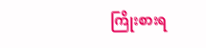ကြိုးစားရ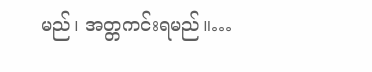မည်၊ အတ္တကင်းရမည်။…